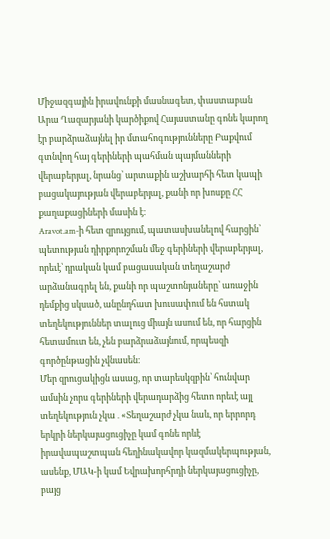Միջազգային իրավունքի մասնագետ, փաստաբան Արա Ղազարյանի կարծիքով Հայաստանը գոնե կարող էր բարձրաձայնել իր մտահոգությունները Բաքվում գտնվող հայ գերիների պահման պայմանների վերաբերյալ, նրանց՝ արտաքին աշխարհի հետ կապի բացակայության վերաբերյալ, քանի որ խոսքը ՀՀ քաղաքացիների մասին է։
Aravot.am-ի հետ զրույցում, պատասխանելով հարցին՝ պետության դիրքորոշման մեջ գերիների վերաբերյալ, որեւէ՝ դրական կամ բացասական տեղաշարժ արձանագրել են, քանի որ պաշտոնյաները՝ առաջին դեմքից սկսած, անընդհատ խուսափում են հստակ տեղեկություններ տալուց միայն ասում են, որ հարցին հետամուտ են, չեն բարձրաձայնում, որպեսզի գործընթացին չվնասեն։
Մեր զրուցակիցն ասաց, որ տարեսկզբին՝ հունվար ամսին չորս գերիների վերադարձից հետո որեւէ այլ տեղեկություն չկա․«Տեղաշարժ չկա նաև, որ երրորդ երկրի ներկայացուցիչը կամ գոնե որևէ իրավապաշտպան հեղինակավոր կազմակերպության, ասենք, ՄԱԿ-ի կամ Եվրախորհրդի ներկայացուցիչը, բայց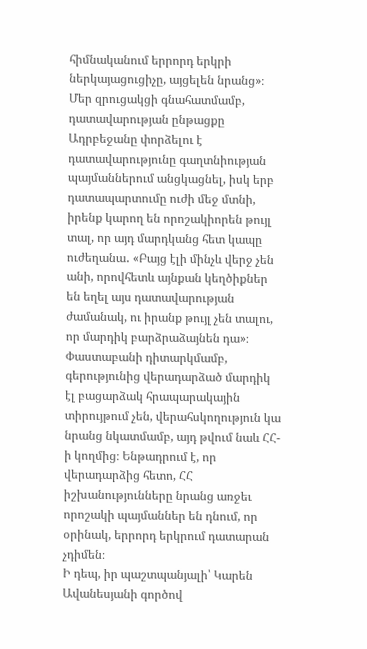հիմնականում երրորդ երկրի ներկայացուցիչը, այցելեն նրանց»։
Մեր զրուցակցի գնահատմամբ, դատավարության ընթացքը Ադրբեջանը փորձելու է դատավարությունը գաղտնիության պայմաններում անցկացնել, իսկ երբ դատապարտումը ուժի մեջ մտնի, իրենք կարող են որոշակիորեն թույլ տալ, որ այդ մարդկանց հետ կապը ուժեղանա․ «Բայց էլի մինչև վերջ չեն անի, որովհետև այնքան կեղծիքներ են եղել այս դատավարության ժամանակ, ու իրանք թույլ չեն տալու, որ մարդիկ բարձրաձայնեն դա»։
Փաստաբանի դիտարկմամբ, գերությունից վերադարձած մարդիկ էլ բացարձակ հրապարակային տիրույթում չեն, վերահսկողություն կա նրանց նկատմամբ, այդ թվում նաև ՀՀ-ի կողմից։ Ենթադրում է, որ վերադարձից հետո, ՀՀ իշխանությունները նրանց առջեւ որոշակի պայմաններ են դնում, որ օրինակ, երրորդ երկրում դատարան չդիմեն։
Ի դեպ, իր պաշտպանյալի՝ Կարեն Ավանեսյանի գործով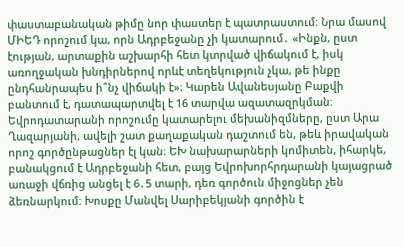փաստաբանական թիմը նոր փաստեր է պատրաստում։ Նրա մասով ՄԻԵԴ որոշում կա, որն Ադրբեջանը չի կատարում․ «Ինքն, ըստ էության, արտաքին աշխարհի հետ կտրված վիճակում է, իսկ առողջական խնդիրներով որևէ տեղեկություն չկա, թե ինքը ընդհանրապես ի՞նչ վիճակի է»։ Կարեն Ավանեսյանը Բաքվի բանտում է, դատապարտվել է 16 տարվա ազատազրկման։
Եվրոդատարանի որոշումը կատարելու մեխանիզմները, ըստ Արա Ղազարյանի, ավելի շատ քաղաքական դաշտում են, թեև իրավական որոշ գործընթացներ էլ կան։ ԵԽ նախարարների կոմիտեն, իհարկե, բանակցում է Ադրբեջանի հետ, բայց Եվրոխորհրդարանի կայացրած առաջի վճռից անցել է 6․5 տարի, դեռ գործուն միջոցներ չեն ձեռնարկում։ Խոսքը Մանվել Սարիբեկյանի գործին է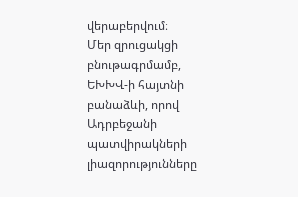վերաբերվում։
Մեր զրուցակցի բնութագրմամբ, ԵԽԽՎ-ի հայտնի բանաձևի, որով Ադրբեջանի պատվիրակների լիազորությունները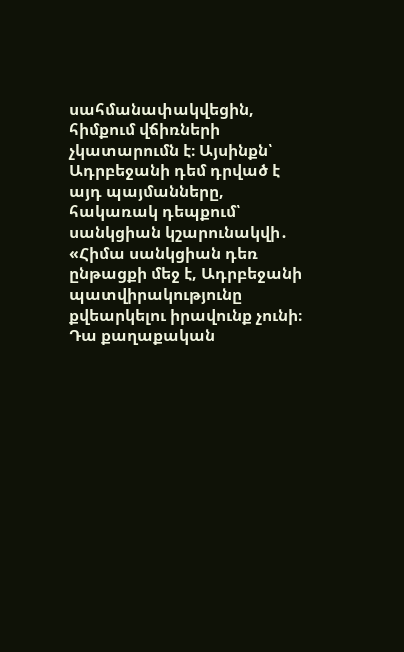սահմանափակվեցին, հիմքում վճիռների չկատարումն է։ Այսինքն՝ Ադրբեջանի դեմ դրված է այդ պայմանները, հակառակ դեպքում՝ սանկցիան կշարունակվի․ «Հիմա սանկցիան դեռ ընթացքի մեջ է, Ադրբեջանի պատվիրակությունը քվեարկելու իրավունք չունի։ Դա քաղաքական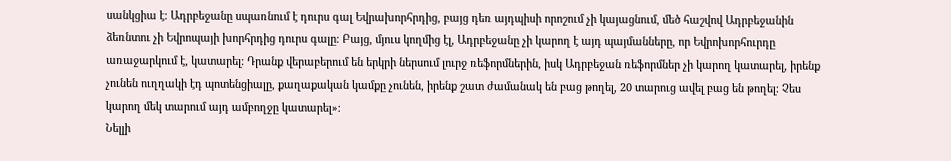սանկցիա է։ Ադրբեջանը սպառնում է դուրս գալ Եվրախորհրդից, բայց դեռ այդպիսի որոշում չի կայացնում, մեծ հաշվով Ադրբեջանին ձեռնտու չի Եվրոպայի խորհրդից դուրս գալը։ Բայց, մյուս կողմից էլ, Ադրբեջանը չի կարող է այդ պայմանները, որ Եվրոխորհուրդը առաջարկում է, կատարել։ Դրանք վերաբերում են երկրի ներսում լուրջ ռեֆորմներին, իսկ Ադրբեջան ռեֆորմներ չի կարող կատարել, իրենք չունեն ուղղակի էդ պոտենցիալը, քաղաքական կամքը չունեն, իրենք շատ ժամանակ են բաց թողել, 20 տարուց ավել բաց են թողել։ Չես կարող մեկ տարում այդ ամբողջը կատարել»։
Նելլի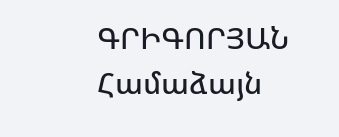ԳՐԻԳՈՐՅԱՆ
Համաձայն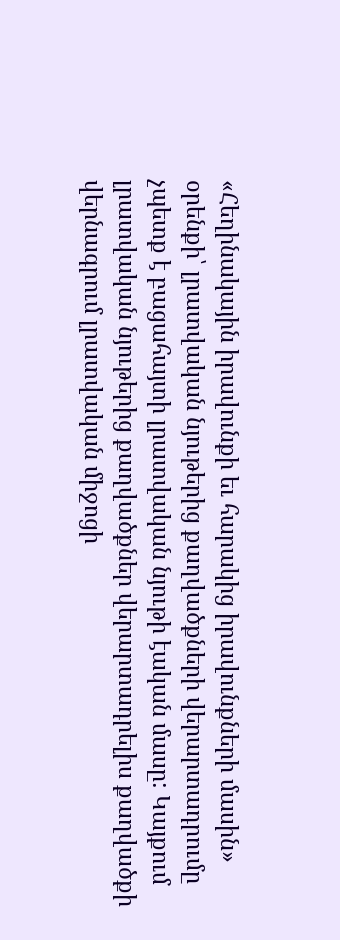«Հեղինակային իրավունքի եւ հարակից իրավունքների մասին» օրենքի՝ լրատվական նյութերից քաղվածքների վերարտադրումը չպետք է բացահայտի լրատվական նյութի էական մասը: Կայքում լրատվական նյութերից քաղվածքներ վերարտադրելիս քաղվածքի վերնագրում լրատվական միջոցի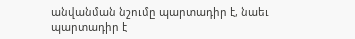անվանման նշումը պարտադիր է, նաեւ պարտադիր է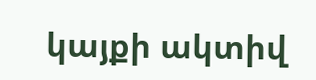կայքի ակտիվ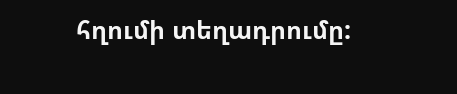հղումի տեղադրումը: